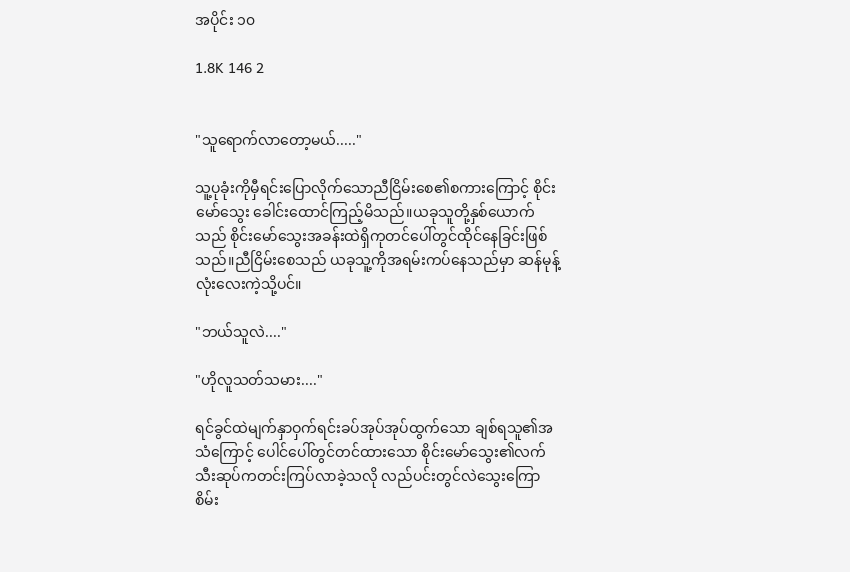အပိုင်း ၁၀

1.8K 146 2


"သူရောက်လာတော့မယ်....."

သူ့ပုခုံးကိုမှီရင်းပြောလိုက်သောညီငြိမ်းစေ၏စကားကြောင့် စိုင်းမော်သွေး ခေါင်းထောင်ကြည့်မိသည်။ယခုသူတို့နှစ်ယောက်သည် စိုင်းမော်သွေးအခန်းထဲရှိကုတင်ပေါ်တွင်ထိုင်နေခြင်းဖြစ်သည်။ညီငြိမ်းစေသည် ယခုသူ့ကိုအရမ်းကပ်နေသည်မှာ ဆန်မုန့်လုံးလေးကဲ့သို့ပင်။

"ဘယ်သူလဲ...."

"ဟိုလူသတ်သမား...."

ရင်ခွင်ထဲမျက်နှာဝှက်ရင်းခပ်အုပ်အုပ်ထွက်သော ချစ်ရသူ၏အသံကြောင့် ပေါင်ပေါ်တွင်တင်ထားသော စိုင်းမော်သွေး၏လက်သီးဆုပ်ကတင်းကြပ်လာခဲ့သလို လည်ပင်းတွင်လဲသွေးကြောစိမ်း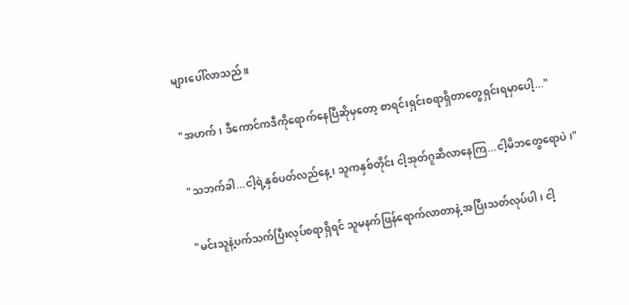များပေါ်လာသည်။

"အဟက်၊ ဒီကောင်ကဒီကိုရောက်နေပြီဆိုမှတော့ စာရင်းရှင်းစရာရှိတာတွေရှင်းရမှာပေါ့..."

"သဘက်ခါ...ငါ့ရဲ့နှစ်ပတ်လည်နေ့၊ သူကနှစ်တိုင်း ငါ့အုတ်ဂူဆီလာနေကြ...ငါ့မိဘတွေရောပဲ၊"

"မင်းသူနဲ့ပက်သက်ပြီးလုပ်စရာရှိရင် သူမနက်ဖြန်ရောက်လာတာနဲ့ အပြီးသတ်လုပ်ပါ၊ ငါ့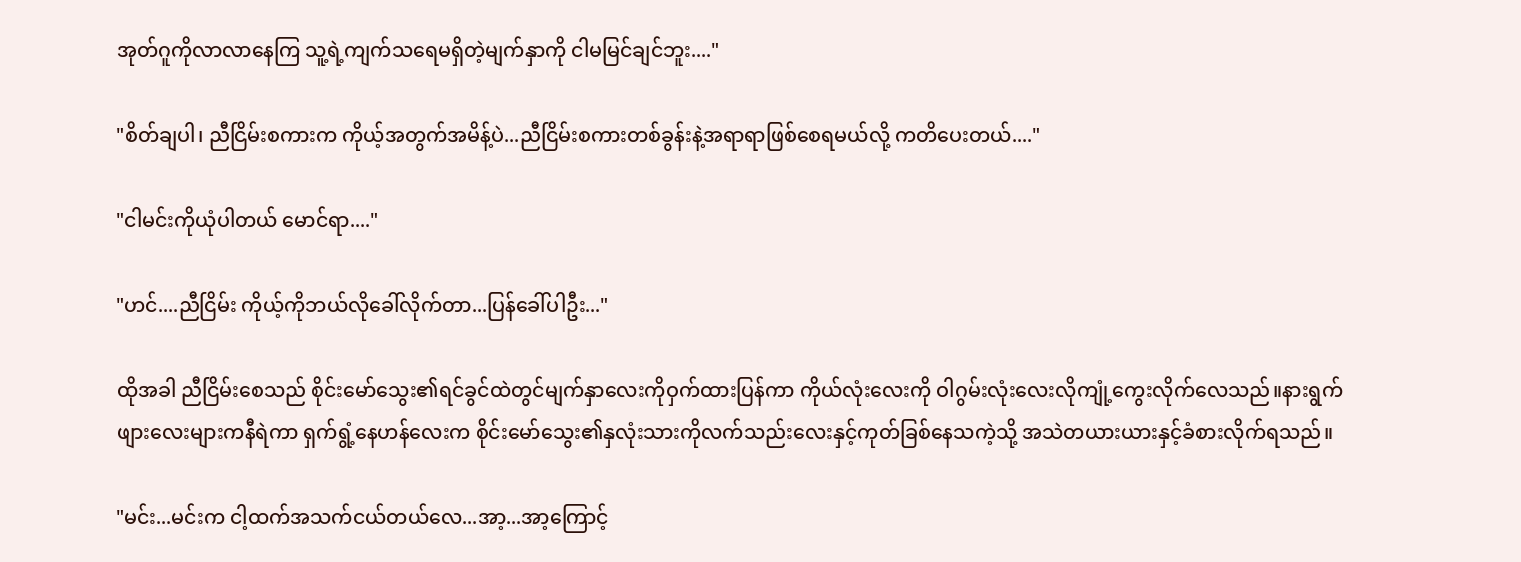အုတ်ဂူကိုလာလာနေကြ သူ့ရဲ့ကျက်သရေမရှိတဲ့မျက်နှာကို ငါမမြင်ချင်ဘူး...."

"စိတ်ချပါ၊ ညီငြိမ်းစကားက ကိုယ့်အတွက်အမိန့်ပဲ...ညီငြိမ်းစကားတစ်ခွန်းနဲ့အရာရာဖြစ်စေရမယ်လို့ ကတိပေးတယ်...."

"ငါမင်းကိုယုံပါတယ် မောင်ရာ...."

"ဟင်....ညီငြိမ်း ကိုယ့်ကိုဘယ်လိုခေါ်လိုက်တာ...ပြန်ခေါ်ပါဦး..."

ထိုအခါ ညီငြိမ်းစေသည် စိုင်းမော်သွေး၏ရင်ခွင်ထဲတွင်မျက်နှာလေးကိုဝှက်ထားပြန်ကာ ကိုယ်လုံးလေးကို ဝါဂွမ်းလုံးလေးလိုကျုံ့ကွေးလိုက်လေသည်။နားရွက်ဖျားလေးများကနီရဲကာ ရှက်ရွံ့နေဟန်လေးက စိုင်းမော်သွေး၏နှလုံးသားကိုလက်သည်းလေးနှင့်ကုတ်ခြစ်နေသကဲ့သို့ အသဲတယားယားနှင့်ခံစားလိုက်ရသည်။

"မင်း...မင်းက ငါ့ထက်အသက်ငယ်တယ်လေ...အာ့...အာ့ကြောင့်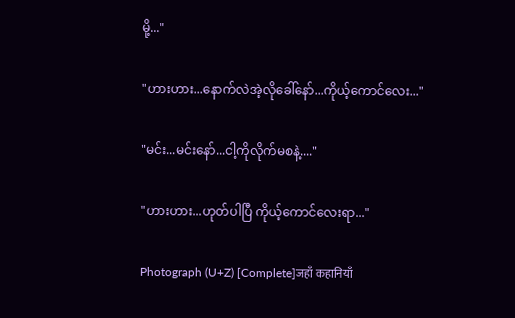မို့..."

"ဟားဟား...နောက်လဲအဲ့လိုခေါ်နော်...ကိုယ့်ကောင်လေး..."

"မင်း...မင်းနော်...ငါ့ကိုလိုက်မစနဲ့...."

"ဟားဟား...ဟုတ်ပါပြီ ကိုယ့်ကောင်လေးရာ..."

Photograph (U+Z) [Complete]जहाँ कहानियाँ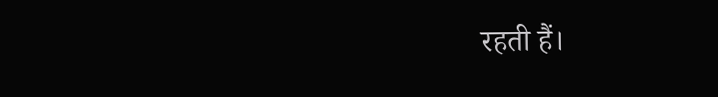रहती हैं।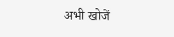अभी खोजें